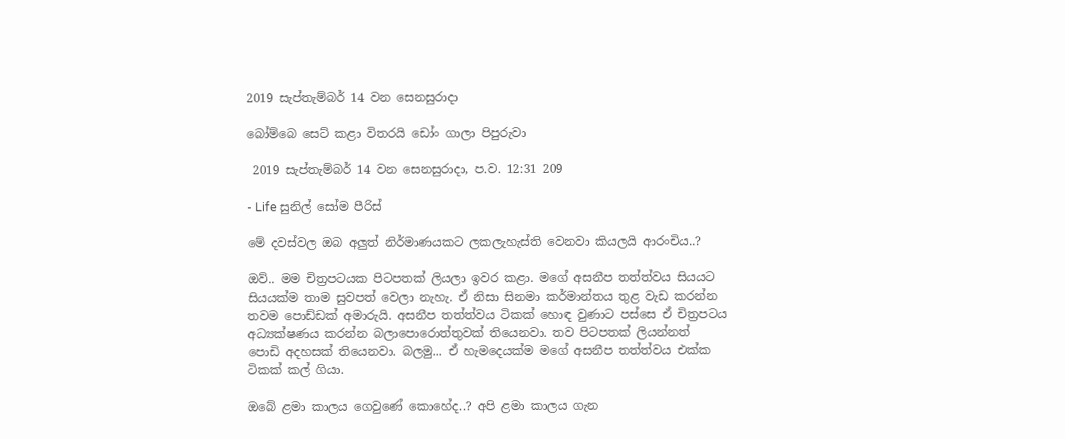2019 සැප්තැම්බර් 14 වන සෙනසුරාදා

බෝම්බෙ සෙට් කළා විතරයි ඩෝං ගාලා පිපුරුවා

 2019 සැප්තැම්බර් 14 වන සෙනසුරාදා, ප.ව. 12:31 209

- Life සුනිල් සෝම පීරිස්

මේ දවස්වල ඔබ අලුත් නිර්මාණයකට ලකලැහැස්ති වෙනවා කියලයි ආරංචිය..?

ඔව්.. මම චිත්‍රපටයක පිටපතක් ලියලා ඉවර කළා. මගේ අසනීප තත්ත්වය සියයට සියයක්ම තාම සුවපත් වෙලා නැහැ. ඒ නිසා සිනමා කර්මාන්තය තුළ වැඩ කරන්න තවම පොඩ්ඩක් අමාරුයි. අසනීප තත්ත්වය ටිකක් හොඳ වුණාට පස්සෙ ඒ චිත්‍රපටය අධ්‍යක්ෂණය කරන්න බලාපොරොත්තුවක් තියෙනවා. තව පිටපතක් ලියන්නත් පොඩි අදහසක් තියෙනවා. බලමු... ඒ හැමදෙයක්ම මගේ අසනීප තත්ත්වය එක්ක ටිකක් කල් ගියා.

ඔබේ ළමා කාලය ගෙවුණේ කොහේද..? අපි ළමා කාලය ගැන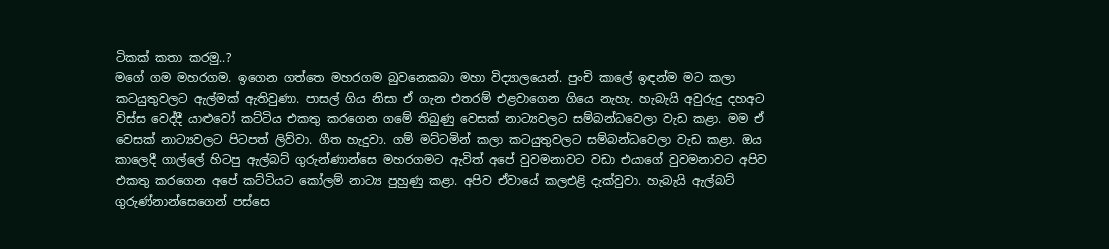ටිකක් කතා කරමු..?
මගේ ගම මහරගම. ඉගෙන ගත්තෙ මහරගම බුවනෙකබා මහා විද්‍යාලයෙන්. පුංචි කාලේ ඉඳන්ම මට කලා කටයුතුවලට ඇල්මක් ඇතිවුණා. පාසල් ගිය නිසා ඒ ගැන එතරම් එළවාගෙන ගියෙ නැහැ. හැබැයි අවුරුදු දහඅට විස්ස වෙද්දී යාළුවෝ කට්ටිය එකතු කරගෙන ගමේ තිබුණු වෙසක් නාට්‍යවලට සම්බන්ධවෙලා වැඩ කළා. මම ඒ වෙසක් නාට්‍යවලට පිටපත් ලිව්වා. ගීත හැදුවා. ගම් මට්ටමින් කලා කටයුතුවලට සම්බන්ධවෙලා වැඩ කළා. ඔය කාලෙදී ගාල්ලේ හිටපු ඇල්බට් ගුරුන්ණාන්සෙ මහරගමට ඇවිත් අපේ වුවමනාවට වඩා එයාගේ වුවමනාවට අපිව එකතු කරගෙන අපේ කට්ටියට කෝලම් නාට්‍ය පුහුණු කළා. අපිව ඒවායේ කලඑළි දැක්වුවා. හැබැයි ඇල්බට් ගුරුණ්නාන්සෙගෙන් පස්සෙ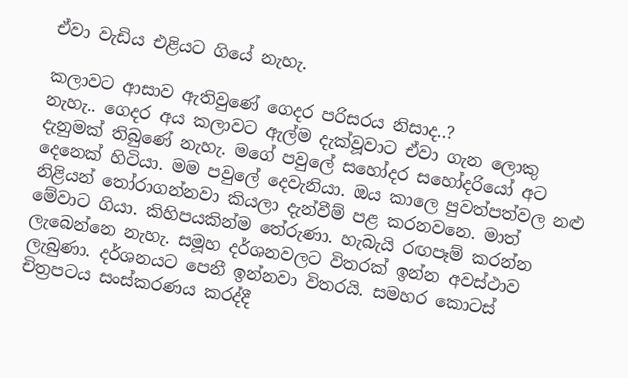ඒවා වැඩිය එළියට ගියේ නැහැ.

කලාවට ආසාව ඇතිවුණේ ගෙදර පරිසරය නිසාද..?
නැහැ.. ගෙදර අය කලාවට ඇල්ම දැක්වූවාට ඒවා ගැන ලොකු දැනුමක් තිබුණේ නැහැ. මගේ පවුලේ සහෝදර සහෝදරියෝ අට දෙනෙක් හිටියා. මම පවුලේ දෙවැනියා. ඔය කාලෙ පුවත්පත්වල නළු නිළියන් තෝරාගන්නවා කියලා දැන්වීම් පළ කරනවනෙ. මාත් මේවාට ගියා. කිහිපයකින්ම තේරුණා. හැබැයි රඟපෑම් කරන්න ලැබෙන්නෙ නැහැ. සමූහ දර්ශනවලට විතරක් ඉන්න අවස්ථාව ලැබුණා. දර්ශනයට පෙනී ඉන්නවා විතරයි. සමහර කොටස් චිත්‍රපටය සංස්කරණය කරද්දී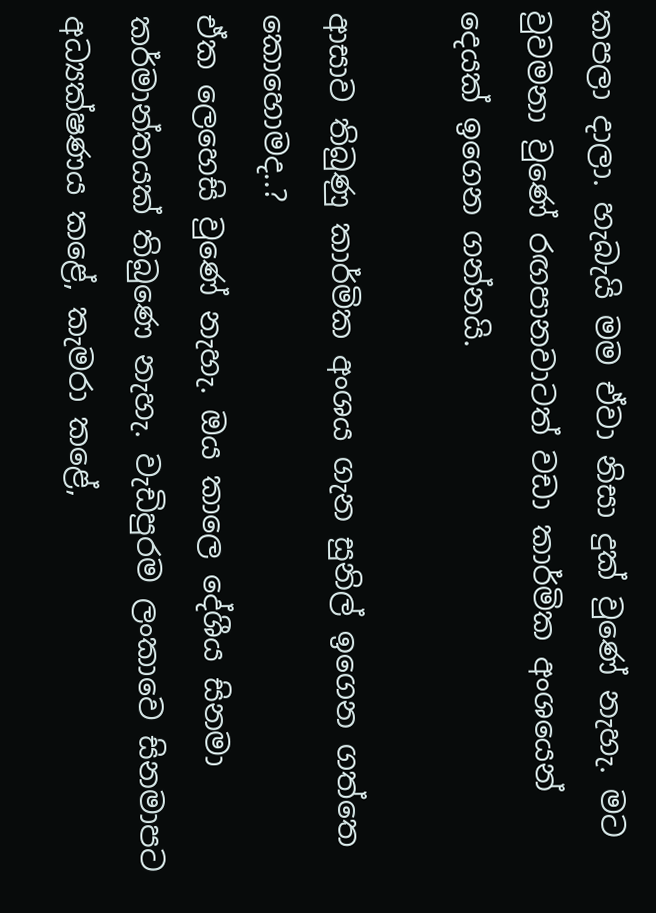කපලා දාලා. හැබැයි මම ඒවා නිසා දුක් වුණේ නැහැ. මට වුවමනා වුණේ රඟපානවාටත් වඩා කාර්මික අංශයෙන් දෙයක් ඉගෙන ගන්නයි.

ආසාව තිබුණු කාර්මික අංශය ගැන සුනිල් ඉගෙන ගත්තෙ කොහොමද..?
ඒක ලෙහෙසි වුණේ නැහැ. ඔය කාලෙ දේශීය සිනමා කර්මාන්තයක් තිබුණෙ නැහැ. වැඩිපුරම ලංකාවෙ සිනමාපට අධ්‍යක්ෂණය කළේ, කැමරා කළේ,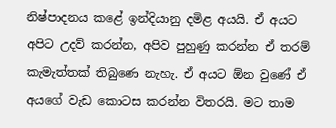නිෂ්පාදනය කළේ ඉන්දියානු දමිළ අයයි. ඒ අයට අපිට උදව් කරන්න, අපිව පුහුණු කරන්න ඒ තරම් කැමැත්තක් තිබුණෙ නැහැ. ඒ අයට ඕන වුණේ ඒ අයගේ වැඩ කොටස කරන්න විතරයි. මට තාම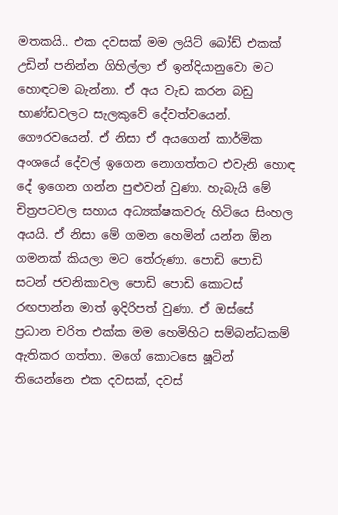මතකයි.. එක දවසක් මම ලයිට් බෝඩ් එකක් උඩින් පනින්න ගිහිල්ලා ඒ ඉන්දියානුවො මට හොඳටම බැන්නා. ඒ අය වැඩ කරන බඩු භාණ්ඩවලට සැලකුවේ දේවත්වයෙන්. ගෞරවයෙන්. ඒ නිසා ඒ අයගෙන් කාර්මික අංශයේ දේවල් ඉගෙන නොගත්තට එවැනි හොඳ දේ ඉගෙන ගන්න පුළුවන් වුණා. හැබැයි මේ චිත්‍රපටවල සහාය අධ්‍යක්ෂකවරු හිටියෙ සිංහල අයයි. ඒ නිසා මේ ගමන හෙමින් යන්න ඕන ගමනක් කියලා මට තේරුණා. පොඩි පොඩි සටන් ජවනිකාවල පොඩි පොඩි කොටස් රඟපාන්න මාත් ඉදිරිපත් වුණා. ඒ ඔස්සේ ප්‍රධාන චරිත එක්ක මම හෙමිහිට සම්බන්ධකම් ඇතිකර ගත්තා. මගේ කොටසෙ ෂූටින් තියෙන්නෙ එක දවසක්, දවස්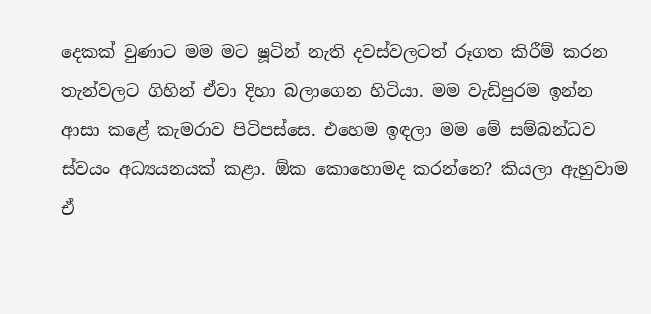දෙකක් වුණාට මම මට ෂූටින් නැති දවස්වලටත් රූගත කිරීම් කරන තැන්වලට ගිහින් ඒවා දිහා බලාගෙන හිටියා. මම වැඩිපුරම ඉන්න ආසා කළේ කැමරාව පිටිපස්සෙ. එහෙම ඉඳලා මම මේ සම්බන්ධව ස්වයං අධ්‍යයනයක් කළා. ඕක කොහොමද කරන්නෙ? කියලා ඇහුවාම ඒ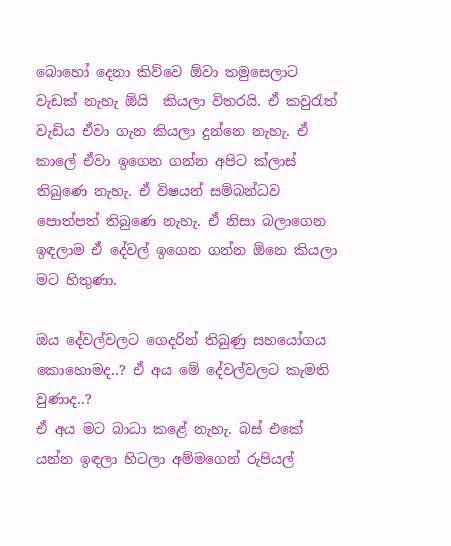බොහෝ දෙනා කිව්වෙ ඕවා තමුසෙලාට වැඩක් නැහැ ඕයි  කියලා විතරයි. ඒ කවුරැත් වැඩිය ඒවා ගැන කියලා දුන්නෙ නැහැ. ඒ කාලේ ඒවා ඉගෙන ගන්න අපිට ක්ලාස් තිබුණෙ නැහැ. ඒ විෂයන් සම්බන්ධව පොත්පත් තිබුණෙ නැහැ. ඒ නිසා බලාගෙන ඉඳලාම ඒ දේවල් ඉගෙන ගන්න ඕනෙ කියලා මට හිතුණා.

ඔය දේවල්වලට ගෙදරින් තිබුණු සහයෝගය කොහොමද..? ඒ අය මේ දේවල්වලට කැමති වුණාද..?
ඒ අය මට බාධා කළේ නැහැ. බස් එකේ යන්න ඉඳලා හිටලා අම්මගෙන් රුපියල්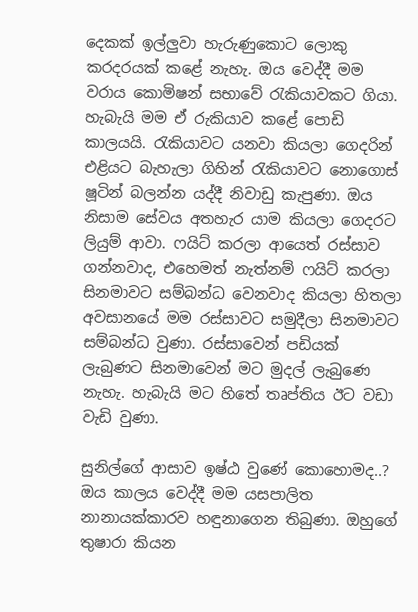දෙකක් ඉල්ලුවා හැරුණුකොට ලොකු කරදරයක් කළේ නැහැ. ඔය වෙද්දී මම වරාය කොමිෂන් සභාවේ රැකියාවකට ගියා. හැබැයි මම ඒ රුකියාව කළේ පොඩි කාලයයි. රැකියාවට යනවා කියලා ගෙදරින් එළියට බැහැලා ගිහින් රැකියාවට නොගොස් ෂූටින් බලන්න යද්දී නිවාඩු කැපුණා. ඔය නිසාම සේවය අතහැර යාම කියලා ගෙදරට ලියුම් ආවා. ෆයිට් කරලා ආයෙත් රස්සාව ගන්නවාද, එහෙමත් නැත්නම් ෆයිට් කරලා සිනමාවට සම්බන්ධ වෙනවාද කියලා හිතලා අවසානයේ මම රස්සාවට සමුදීලා සිනමාවට සම්බන්ධ වුණා. රස්සාවෙන් පඩියක් ලැබුණට සිනමාවෙන් මට මුදල් ලැබුණෙ නැහැ. හැබැයි මට හිතේ තෘප්තිය ඊට වඩා වැඩි වුණා.

සුනිල්ගේ ආසාව ඉෂ්ඨ වුණේ කොහොමද..?
ඔය කාලය වෙද්දී මම යසපාලිත නානායක්කාරව හඳුනාගෙන තිබුණා. ඔහුගේ තුෂාරා කියන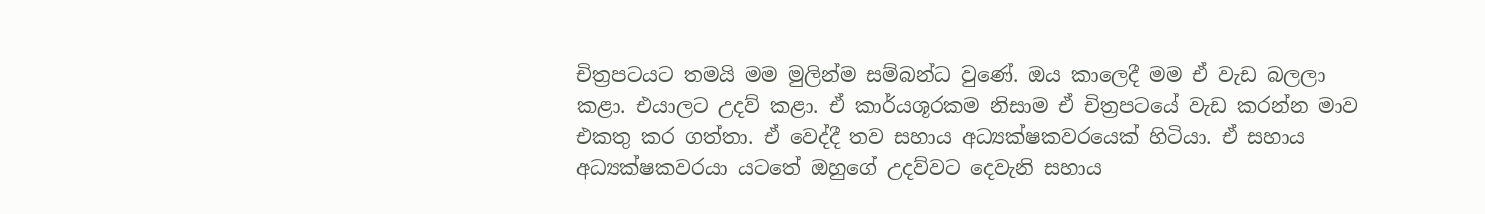චිත්‍රපටයට තමයි මම මුලින්ම සම්බන්ධ වුණේ. ඔය කාලෙදී මම ඒ වැඩ බලලා කළා. එයාලට උදව් කළා. ඒ කාර්යශූරකම නිසාම ඒ චිත්‍රපටයේ වැඩ කරන්න මාව එකතු කර ගත්තා. ඒ වෙද්දී තව සහාය අධ්‍යක්ෂකවරයෙක් හිටියා. ඒ සහාය අධ්‍යක්ෂකවරයා යටතේ ඔහුගේ උදව්වට දෙවැනි සහාය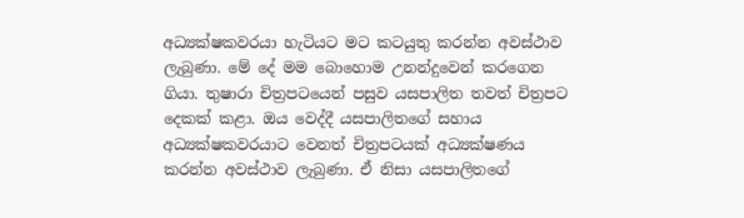අධ්‍යක්ෂකවරයා හැටියට මට කටයුතු කරන්න අවස්ථාව ලැබුණා. මේ දේ මම බොහොම උනන්දුවෙන් කරගෙන ගියා. තුෂාරා චිත්‍රපටයෙන් පසුව යසපාලිත තවත් චිත්‍රපට දෙකක් කළා. ඔය වෙද්දී යසපාලිතගේ සහාය අධ්‍යක්ෂකවරයාට වෙනත් චිත්‍රපටයක් අධ්‍යක්ෂණය කරන්න අවස්ථාව ලැබුණා. ඒ නිසා යසපාලිතගේ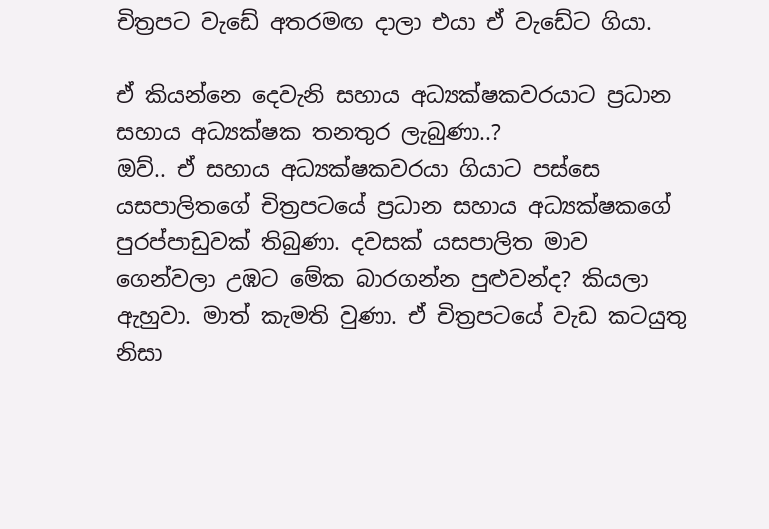චිත්‍රපට වැඩේ අතරමඟ දාලා එයා ඒ වැඩේට ගියා.

ඒ කියන්නෙ දෙවැනි සහාය අධ්‍යක්ෂකවරයාට ප්‍රධාන සහාය අධ්‍යක්ෂක තනතුර ලැබුණා..?
ඔව්.. ඒ සහාය අධ්‍යක්ෂකවරයා ගියාට පස්සෙ යසපාලිතගේ චිත්‍රපටයේ ප්‍රධාන සහාය අධ්‍යක්ෂකගේ පුරප්පාඩුවක් තිබුණා. දවසක් යසපාලිත මාව ගෙන්වලා උඹට මේක බාරගන්න පුළුවන්ද? කියලා ඇහුවා. මාත් කැමති වුණා. ඒ චිත්‍රපටයේ වැඩ කටයුතු නිසා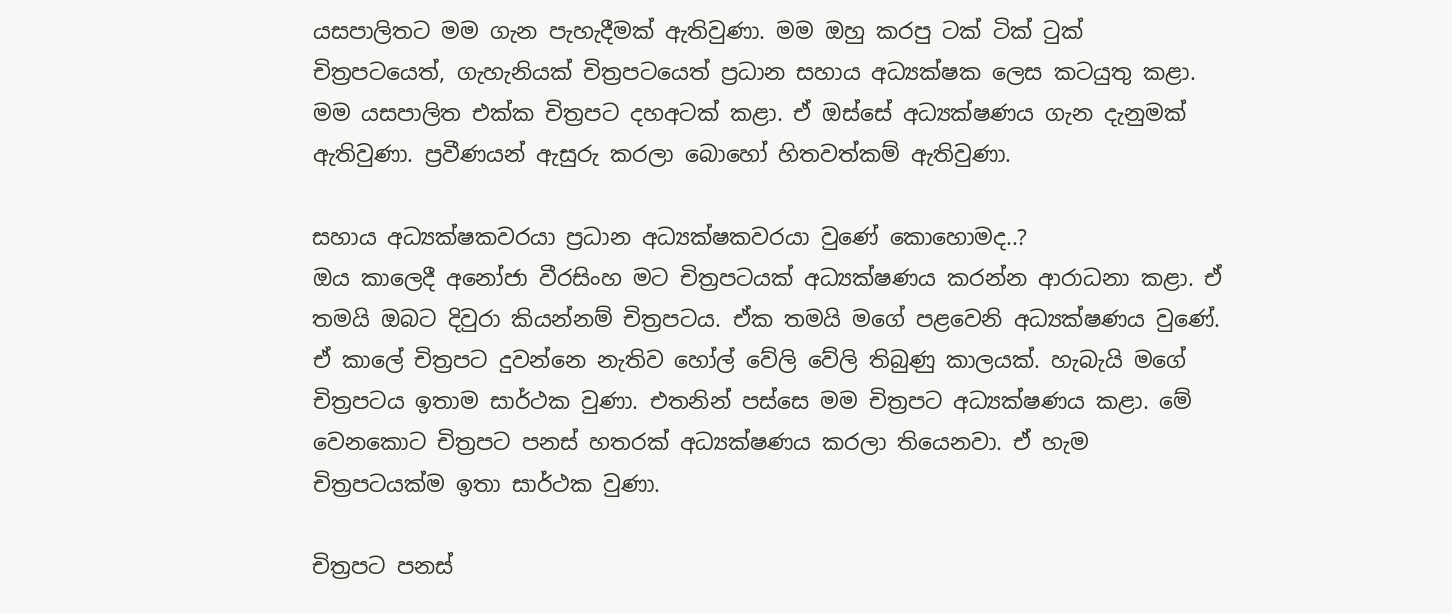යසපාලිතට මම ගැන පැහැදීමක් ඇතිවුණා. මම ඔහු කරපු ටක් ටික් ටුක් චිත්‍රපටයෙත්, ගැහැනියක් චිත්‍රපටයෙත් ප්‍රධාන සහාය අධ්‍යක්ෂක ලෙස කටයුතු කළා. මම යසපාලිත එක්ක චිත්‍රපට දහඅටක් කළා. ඒ ඔස්සේ අධ්‍යක්ෂණය ගැන දැනුමක් ඇතිවුණා. ප්‍රවීණයන් ඇසුරු කරලා බොහෝ හිතවත්කම් ඇතිවුණා.

සහාය අධ්‍යක්ෂකවරයා ප්‍රධාන අධ්‍යක්ෂකවරයා වුණේ කොහොමද..?
ඔය කාලෙදී අනෝජා වීරසිංහ මට චිත්‍රපටයක් අධ්‍යක්ෂණය කරන්න ආරාධනා කළා. ඒ තමයි ඔබට දිවුරා කියන්නම් චිත්‍රපටය. ඒක තමයි මගේ පළවෙනි අධ්‍යක්ෂණය වුණේ. ඒ කාලේ චිත්‍රපට දුවන්නෙ නැතිව හෝල් වේලි වේලි තිබුණු කාලයක්. හැබැයි මගේ චිත්‍රපටය ඉතාම සාර්ථක වුණා. එතනින් පස්සෙ මම චිත්‍රපට අධ්‍යක්ෂණය කළා. මේ වෙනකොට චිත්‍රපට පනස් හතරක් අධ්‍යක්ෂණය කරලා තියෙනවා. ඒ හැම චිත්‍රපටයක්ම ඉතා සාර්ථක වුණා.

චිත්‍රපට පනස්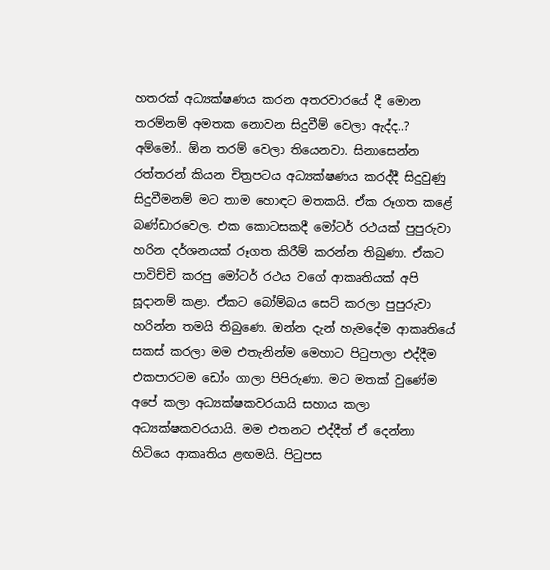හතරක් අධ්‍යක්ෂණය කරන අතරවාරයේ දී මොන තරම්නම් අමතක නොවන සිදුවීම් වෙලා ඇද්ද..?
අම්මෝ.. ඕන තරම් වෙලා තියෙනවා. සිනාසෙන්න රත්තරන් කියන චිත්‍රපටය අධ්‍යක්ෂණය කරද්දී සිදුවුණු සිදුවීමනම් මට තාම හොඳට මතකයි. ඒක රූගත කළේ බණ්ඩාරවෙල. එක කොටසකදී මෝටර් රථයක් පුපුරුවා හරින දර්ශනයක් රූගත කිරීම් කරන්න තිබුණා. ඒකට පාවිච්චි කරපු මෝටර් රථය වගේ ආකෘතියක් අපි සූදානම් කළා. ඒකට බෝම්බය සෙට් කරලා පුපුරුවා හරින්න තමයි තිබුණෙ. ඔන්න දැන් හැමදේම ආකෘතියේ සකස් කරලා මම එතැනින්ම මෙහාට පිටුපාලා එද්දීම එකපාරටම ඩෝං ගාලා පිපිරුණා. මට මතක් වුණේම අපේ කලා අධ්‍යක්ෂකවරයායි සහාය කලා අධ්‍යක්ෂකවරයායි. මම එතනට එද්දීත් ඒ දෙන්නා හිටියෙ ආකෘතිය ළඟමයි. පිටුපස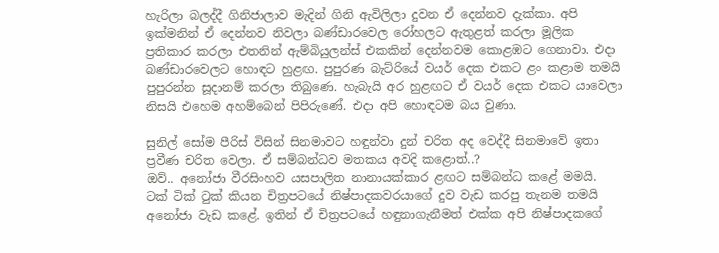හැරිලා බලද්දී ගිනිජාලාව මැදින් ගිනි ඇවිලිලා දුවන ඒ දෙන්නව දැක්කා. අපි ඉක්මනින් ඒ දෙන්නව නිවලා බණ්ඩාරවෙල රෝහලට ඇතුළත් කරලා මූලික ප්‍රතිකාර කරලා එතනින් ඇම්බියුලන්ස් එකකින් දෙන්නවම කොළඹට ගෙනාවා. එදා බණ්ඩාරවෙලට හොඳට හුළඟ. පුපුරණ බැට්රියේ වයර් දෙක එකට ළං කළාම තමයි පුපුරන්න සූදානම් කරලා තිබුණෙ. හැබැයි අර හුළඟට ඒ වයර් දෙක එකට යාවෙලා නිසයි එහෙම අහම්බෙන් පිපිරුණේ. එදා අපි හොඳටම බය වුණා.

සුනිල් සෝම පීරිස් විසින් සිනමාවට හඳුන්වා දුන් චරිත අද වෙද්දී සිනමාවේ ඉතා ප්‍රවීණ චරිත වෙලා. ඒ සම්බන්ධව මතකය අවදි කළොත්..?
ඔව්.. අනෝජා වීරසිංහව යසපාලිත නානායක්කාර ළඟට සම්බන්ධ කළේ මමයි. ටක් ටික් ටුක් කියන චිත්‍රපටයේ නිෂ්පාදකවරයාගේ දුව වැඩ කරපු තැනම තමයි අනෝජා වැඩ කළේ. ඉතින් ඒ චිත්‍රපටයේ හඳුනාගැනීමත් එක්ක අපි නිෂ්පාදකගේ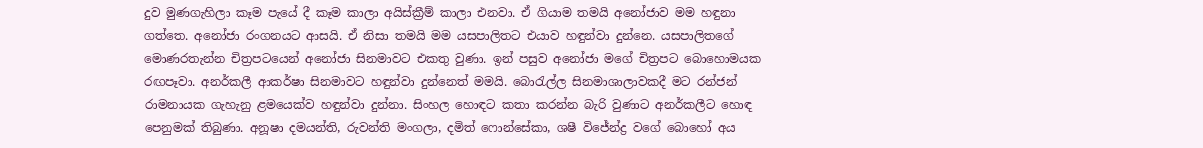දුව මුණගැහිලා කෑම පැයේ දී කෑම කාලා අයිස්ක්‍රීම් කාලා එනවා. ඒ ගියාම තමයි අනෝජාව මම හඳුනා ගත්තෙ. අනෝජා රංගනයට ආසයි. ඒ නිසා තමයි මම යසපාලිතට එයාව හඳුන්වා දුන්නෙ. යසපාලිතගේ මොණරතැන්න චිත්‍රපටයෙන් අනෝජා සිනමාවට එකතු වුණා. ඉන් පසුව අනෝජා මගේ චිත්‍රපට බොහොමයක රඟපෑවා. අනර්කලී ආකර්ෂා සිනමාවට හඳුන්වා දුන්නෙත් මමයි. බොරැල්ල සිනමාශාලාවකදී මට රන්ජන් රාමනායක ගැහැනු ළමයෙක්ව හඳුන්වා දුන්නා. සිංහල හොඳට කතා කරන්න බැරි වුණාට අනර්කලීට හොඳ පෙනුමක් තිබුණා. අනූෂා දමයන්ති, රුවන්ති මංගලා, දමිත් ෆොන්සේකා, ශෂී විජේන්ද්‍ර වගේ බොහෝ අය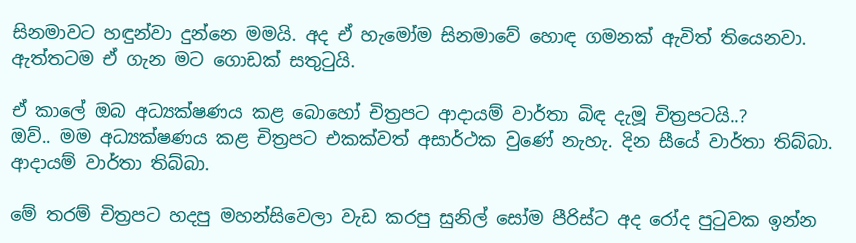සිනමාවට හඳුන්වා දුන්නෙ මමයි. අද ඒ හැමෝම සිනමාවේ හොඳ ගමනක් ඇවිත් තියෙනවා. ඇත්තටම ඒ ගැන මට ගොඩක් සතුටුයි.

ඒ කාලේ ඔබ අධ්‍යක්ෂණය කළ බොහෝ චිත්‍රපට ආදායම් වාර්තා බිඳ දැමූ චිත්‍රපටයි..?
ඔව්.. මම අධ්‍යක්ෂණය කළ චිත්‍රපට එකක්වත් අසාර්ථක වුණේ නැහැ. දින සීයේ වාර්තා තිබ්බා. ආදායම් වාර්තා තිබ්බා.

මේ තරම් චිත්‍රපට හදපු මහන්සිවෙලා වැඩ කරපු සුනිල් සෝම පීරිස්ට අද රෝද පුටුවක ඉන්න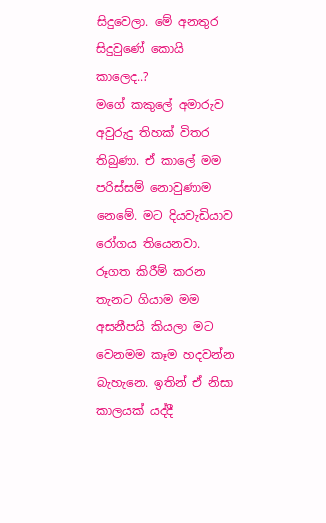සිදුවෙලා. මේ අනතුර සිදුවුණේ කොයි කාලෙද..?
මගේ කකුලේ අමාරුව අවුරුදු තිහක් විතර තිබුණා. ඒ කාලේ මම පරිස්සම් නොවුණාම නෙමේ. මට දියවැඩියාව රෝගය තියෙනවා. රූගත කිරීම් කරන තැනට ගියාම මම අසනීපයි කියලා මට වෙනමම කෑම හදවන්න බැහැනෙ. ඉතින් ඒ නිසා කාලයක් යද්දී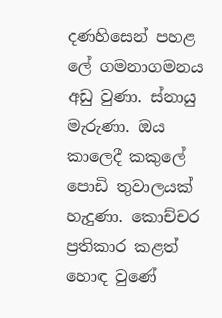දණහිසෙන් පහළ ලේ ගමනාගමනය අඩු වුණා. ස්නායු මැරුණා. ඔය කාලෙදී කකුලේ පොඩි තුවාලයක් හැදුණා. කොච්චර ප්‍රතිකාර කළත් හොඳ වුණේ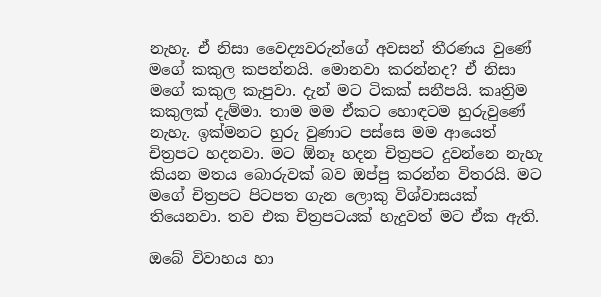නැහැ. ඒ නිසා වෛද්‍යවරුන්ගේ අවසන් තීරණය වුණේ මගේ කකුල කපන්නයි. මොනවා කරන්නද? ඒ නිසා මගේ කකුල කැපුවා. දැන් මට ටිකක් සනීපයි. කෘත්‍රිම කකුලක් දැම්මා. තාම මම ඒකට හොඳටම හුරුවුණේ නැහැ. ඉක්මනට හුරු වුණාට පස්සෙ මම ආයෙත් චිත්‍රපට හදනවා. මට ඕනෑ හදන චිත්‍රපට දුවන්නෙ නැහැ කියන මතය බොරුවක් බව ඔප්පු කරන්න විතරයි. මට මගේ චිත්‍රපට පිටපත ගැන ලොකු විශ්වාසයක් තියෙනවා. තව එක චිත්‍රපටයක් හැදුවත් මට ඒක ඇති.

ඔබේ විවාහය හා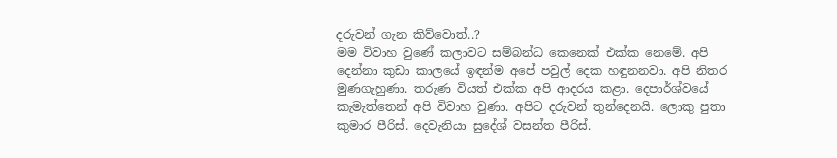දරුවන් ගැන කිව්වොත්..?
මම විවාහ වුණේ කලාවට සම්බන්ධ කෙනෙක් එක්ක නෙමේ. අපි දෙන්නා කුඩා කාලයේ ඉඳන්ම අපේ පවුල් දෙක හඳුනනවා. අපි නිතර මුණගැහුණා. තරුණ වියත් එක්ක අපි ආදරය කළා. දෙපාර්ශ්වයේ කැමැත්තෙන් අපි විවාහ වුණා. අපිට දරුවන් තුන්දෙනයි. ලොකු පුතා කුමාර පීරිස්. දෙවැනියා සුදේශ් වසන්ත පීරිස්.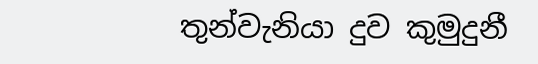තුන්වැනියා දුව කුමුදුනී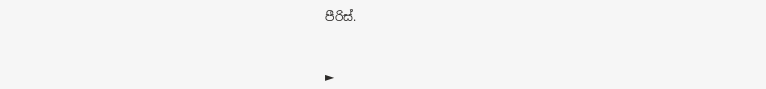පීරිස්.



►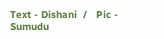Text - Dishani  /   Pic -  Sumudu